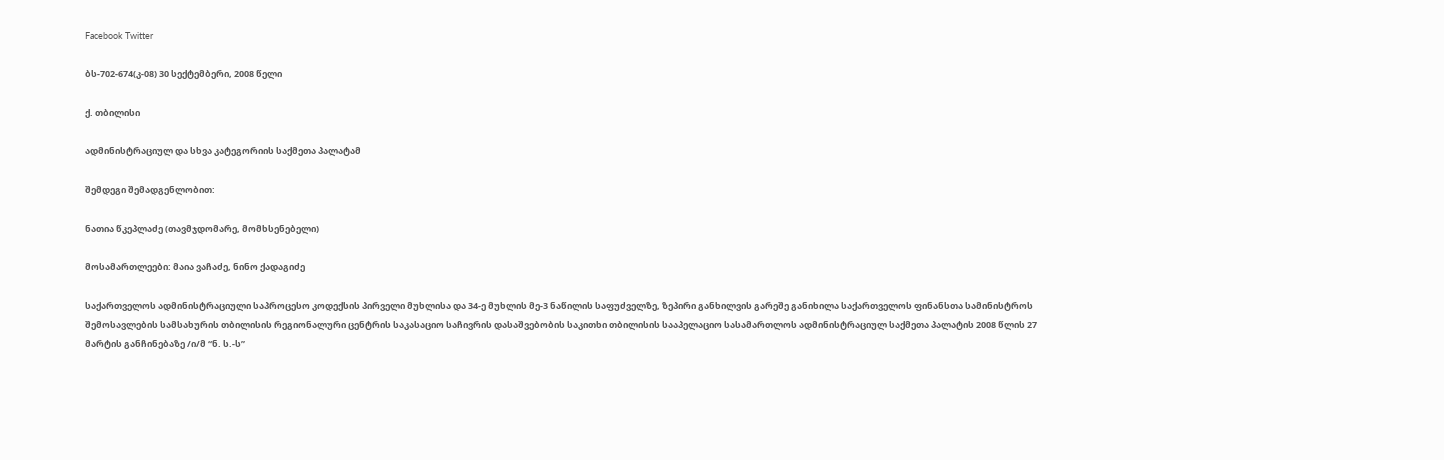Facebook Twitter

ბს-702-674(კ-08) 30 სექტემბერი, 2008 წელი

ქ. თბილისი

ადმინისტრაციულ და სხვა კატეგორიის საქმეთა პალატამ

შემდეგი შემადგენლობით:

ნათია წკეპლაძე (თავმჯდომარე, მომხსენებელი)

მოსამართლეები: მაია ვაჩაძე, ნინო ქადაგიძე

საქართველოს ადმინისტრაციული საპროცესო კოდექსის პირველი მუხლისა და 34-ე მუხლის მე-3 ნაწილის საფუძველზე, ზეპირი განხილვის გარეშე განიხილა საქართველოს ფინანსთა სამინისტროს შემოსავლების სამსახურის თბილისის რეგიონალური ცენტრის საკასაციო საჩივრის დასაშვებობის საკითხი თბილისის სააპელაციო სასამართლოს ადმინისტრაციულ საქმეთა პალატის 2008 წლის 27 მარტის განჩინებაზე /ი/მ “ნ. ს.-ს”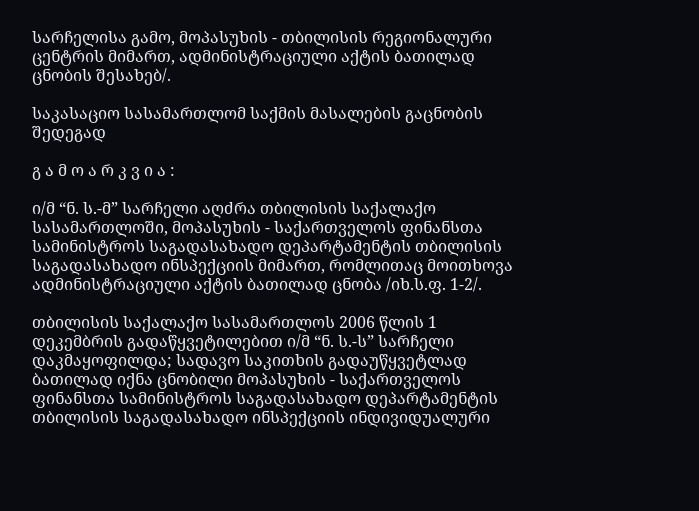სარჩელისა გამო, მოპასუხის - თბილისის რეგიონალური ცენტრის მიმართ, ადმინისტრაციული აქტის ბათილად ცნობის შესახებ/.

საკასაციო სასამართლომ საქმის მასალების გაცნობის შედეგად

გ ა მ ო ა რ კ ვ ი ა :

ი/მ “ნ. ს.-მ” სარჩელი აღძრა თბილისის საქალაქო სასამართლოში, მოპასუხის - საქართველოს ფინანსთა სამინისტროს საგადასახადო დეპარტამენტის თბილისის საგადასახადო ინსპექციის მიმართ, რომლითაც მოითხოვა ადმინისტრაციული აქტის ბათილად ცნობა /იხ.ს.ფ. 1-2/.

თბილისის საქალაქო სასამართლოს 2006 წლის 1 დეკემბრის გადაწყვეტილებით ი/მ “ნ. ს.-ს” სარჩელი დაკმაყოფილდა; სადავო საკითხის გადაუწყვეტლად ბათილად იქნა ცნობილი მოპასუხის - საქართველოს ფინანსთა სამინისტროს საგადასახადო დეპარტამენტის თბილისის საგადასახადო ინსპექციის ინდივიდუალური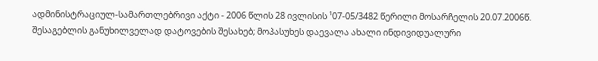ადმინისტრაციულ-სამართლებრივი აქტი - 2006 წლის 28 ივლისის ¹07-05/3482 წერილი მოსარჩელის 20.07.2006წ. შესაგებლის განუხილველად დატოვების შესახებ; მოპასუხეს დაევალა ახალი ინდივიდუალური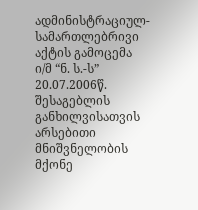ადმინისტრაციულ-სამართლებრივი აქტის გამოცემა ი/მ “ნ. ს.-ს” 20.07.2006წ. შესაგებლის განხილვისათვის არსებითი მნიშვნელობის მქონე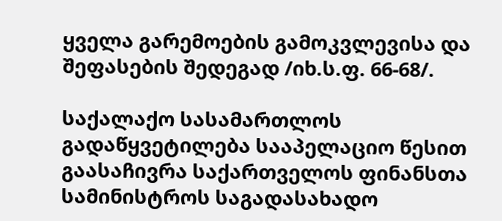ყველა გარემოების გამოკვლევისა და შეფასების შედეგად /იხ.ს.ფ. 66-68/.

საქალაქო სასამართლოს გადაწყვეტილება სააპელაციო წესით გაასაჩივრა საქართველოს ფინანსთა სამინისტროს საგადასახადო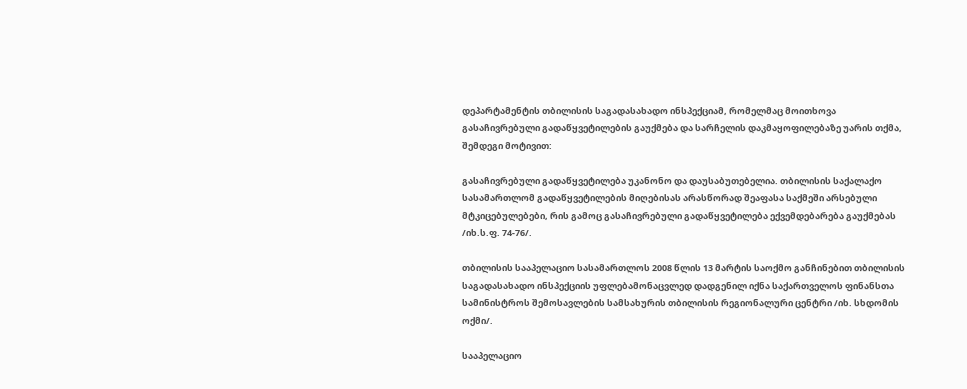დეპარტამენტის თბილისის საგადასახადო ინსპექციამ, რომელმაც მოითხოვა გასაჩივრებული გადაწყვეტილების გაუქმება და სარჩელის დაკმაყოფილებაზე უარის თქმა, შემდეგი მოტივით:

გასაჩივრებული გადაწყვეტილება უკანონო და დაუსაბუთებელია. თბილისის საქალაქო სასამართლომ გადაწყვეტილების მიღებისას არასწორად შეაფასა საქმეში არსებული მტკიცებულებები, რის გამოც გასაჩივრებული გადაწყვეტილება ექვემდებარება გაუქმებას /იხ.ს.ფ. 74-76/.

თბილისის სააპელაციო სასამართლოს 2008 წლის 13 მარტის საოქმო განჩინებით თბილისის საგადასახადო ინსპექციის უფლებამონაცვლედ დადგენილ იქნა საქართველოს ფინანსთა სამინისტროს შემოსავლების სამსახურის თბილისის რეგიონალური ცენტრი /იხ. სხდომის ოქმი/.

სააპელაციო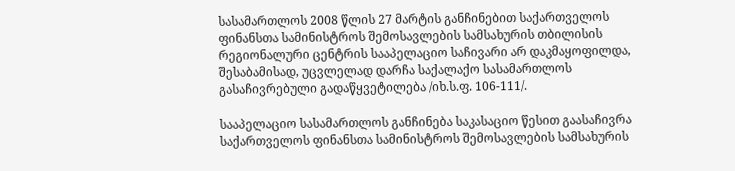სასამართლოს 2008 წლის 27 მარტის განჩინებით საქართველოს ფინანსთა სამინისტროს შემოსავლების სამსახურის თბილისის რეგიონალური ცენტრის სააპელაციო საჩივარი არ დაკმაყოფილდა, შესაბამისად, უცვლელად დარჩა საქალაქო სასამართლოს გასაჩივრებული გადაწყვეტილება /იხ.ს.ფ. 106-111/.

სააპელაციო სასამართლოს განჩინება საკასაციო წესით გაასაჩივრა საქართველოს ფინანსთა სამინისტროს შემოსავლების სამსახურის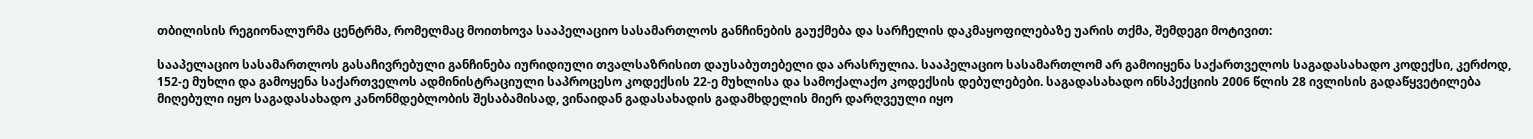თბილისის რეგიონალურმა ცენტრმა, რომელმაც მოითხოვა სააპელაციო სასამართლოს განჩინების გაუქმება და სარჩელის დაკმაყოფილებაზე უარის თქმა, შემდეგი მოტივით:

სააპელაციო სასამართლოს გასაჩივრებული განჩინება იურიდიული თვალსაზრისით დაუსაბუთებელი და არასრულია. სააპელაციო სასამართლომ არ გამოიყენა საქართველოს საგადასახადო კოდექსი, კერძოდ, 152-ე მუხლი და გამოყენა საქართველოს ადმინისტრაციული საპროცესო კოდექსის 22-ე მუხლისა და სამოქალაქო კოდექსის დებულებები. საგადასახადო ინსპექციის 2006 წლის 28 ივლისის გადაწყვეტილება მიღებული იყო საგადასახადო კანონმდებლობის შესაბამისად, ვინაიდან გადასახადის გადამხდელის მიერ დარღვეული იყო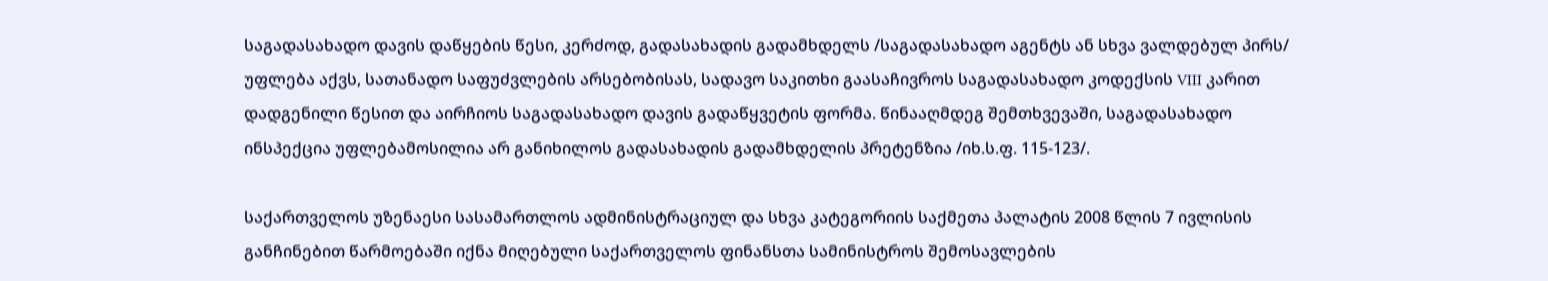საგადასახადო დავის დაწყების წესი, კერძოდ, გადასახადის გადამხდელს /საგადასახადო აგენტს ან სხვა ვალდებულ პირს/ უფლება აქვს, სათანადო საფუძვლების არსებობისას, სადავო საკითხი გაასაჩივროს საგადასახადო კოდექსის VIII კარით დადგენილი წესით და აირჩიოს საგადასახადო დავის გადაწყვეტის ფორმა. წინააღმდეგ შემთხვევაში, საგადასახადო ინსპექცია უფლებამოსილია არ განიხილოს გადასახადის გადამხდელის პრეტენზია /იხ.ს.ფ. 115-123/.

საქართველოს უზენაესი სასამართლოს ადმინისტრაციულ და სხვა კატეგორიის საქმეთა პალატის 2008 წლის 7 ივლისის განჩინებით წარმოებაში იქნა მიღებული საქართველოს ფინანსთა სამინისტროს შემოსავლების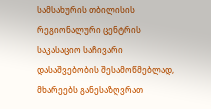სამსახურის თბილისის რეგიონალური ცენტრის საკასაციო საჩივარი დასაშვებობის შესამოწმებლად, მხარეებს განესაზღვრათ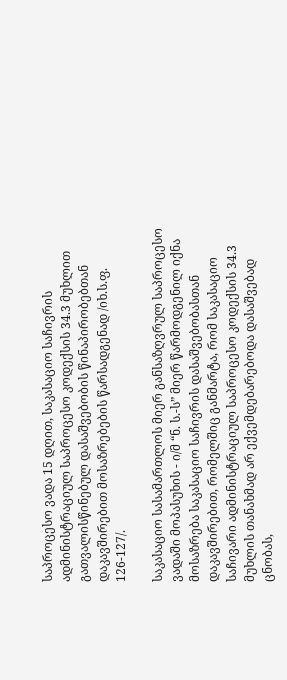საპროცესო ვადა 15 დღით, საკასაციო საჩივრის ადმინისტრაციულ საპროცესო კოდექსის 34.3 მუხლით გათვალისწინებულ დასაშვებობის წინაპირობებთან დაკავშირებით მოსაზრებების წარსადგენად /იხ.ს.ფ. 126-127/.

საკასაციო სასამართლოს მიერ განსაზღვრულ საპროცესო ვადაში მოპასუხის - ი/მ “ნ. ს.-ს” მიერ წარმოდგენილ იქნა მოსაზრება საკასაციო საჩივრის დასაშვებობასთან დაკავშირებით, რომელშიც განმარტა, რომ საკასაციო საჩივარი ადმინისტრაციულ საპროცესო კოდექსის 34.3 მუხლის თანახმად არ ექვემდებარებოდა დასაშვებად ცნობას,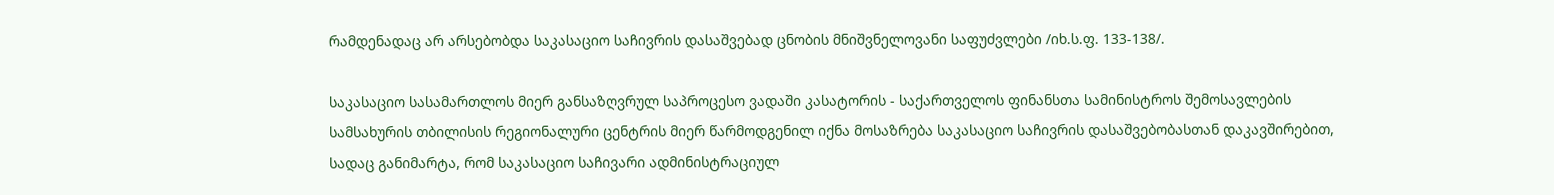რამდენადაც არ არსებობდა საკასაციო საჩივრის დასაშვებად ცნობის მნიშვნელოვანი საფუძვლები /იხ.ს.ფ. 133-138/.

საკასაციო სასამართლოს მიერ განსაზღვრულ საპროცესო ვადაში კასატორის - საქართველოს ფინანსთა სამინისტროს შემოსავლების სამსახურის თბილისის რეგიონალური ცენტრის მიერ წარმოდგენილ იქნა მოსაზრება საკასაციო საჩივრის დასაშვებობასთან დაკავშირებით, სადაც განიმარტა, რომ საკასაციო საჩივარი ადმინისტრაციულ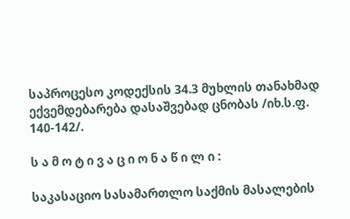საპროცესო კოდექსის 34.3 მუხლის თანახმად ექვემდებარება დასაშვებად ცნობას /იხ.ს.ფ. 140-142/.

ს ა მ ო ტ ი ვ ა ც ი ო ნ ა წ ი ლ ი :

საკასაციო სასამართლო საქმის მასალების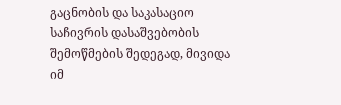გაცნობის და საკასაციო საჩივრის დასაშვებობის შემოწმების შედეგად, მივიდა იმ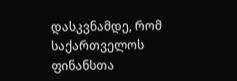დასკვნამდე, რომ საქართველოს ფინანსთა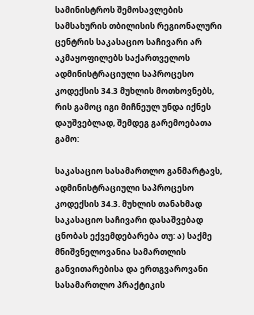სამინისტროს შემოსავლების სამსახურის თბილისის რეგიონალური ცენტრის საკასაციო საჩივარი არ აკმაყოფილებს საქართველოს ადმინისტრაციული საპროცესო კოდექსის 34.3 მუხლის მოთხოვნებს, რის გამოც იგი მიჩნეულ უნდა იქნეს დაუშვებლად, შემდეგ გარემოებათა გამო:

საკასაციო სასამართლო განმარტავს, ადმინისტრაციული საპროცესო კოდექსის 34.3. მუხლის თანახმად საკასაციო საჩივარი დასაშვებად ცნობას ექვემდებარება თუ: ა) საქმე მნიშვნელოვანია სამართლის განვითარებისა და ერთგვაროვანი სასამართლო პრაქტიკის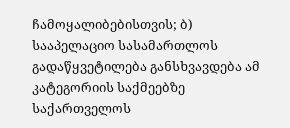ჩამოყალიბებისთვის; ბ) სააპელაციო სასამართლოს გადაწყვეტილება განსხვავდება ამ კატეგორიის საქმეებზე საქართველოს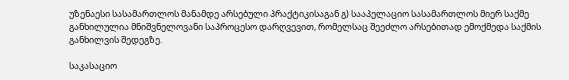უზენაესი სასამართლოს მანამდე არსებული პრაქტიკისაგან გ) სააპელაციო სასამართლოს მიერ საქმე განხილულია მნიშვნელოვანი საპროცესო დარღვევით, რომელსაც შეეძლო არსებითად ემოქმედა საქმის განხილვის შედეგზე.

საკასაციო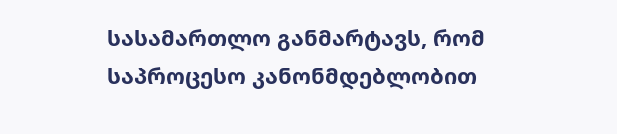სასამართლო განმარტავს, რომ საპროცესო კანონმდებლობით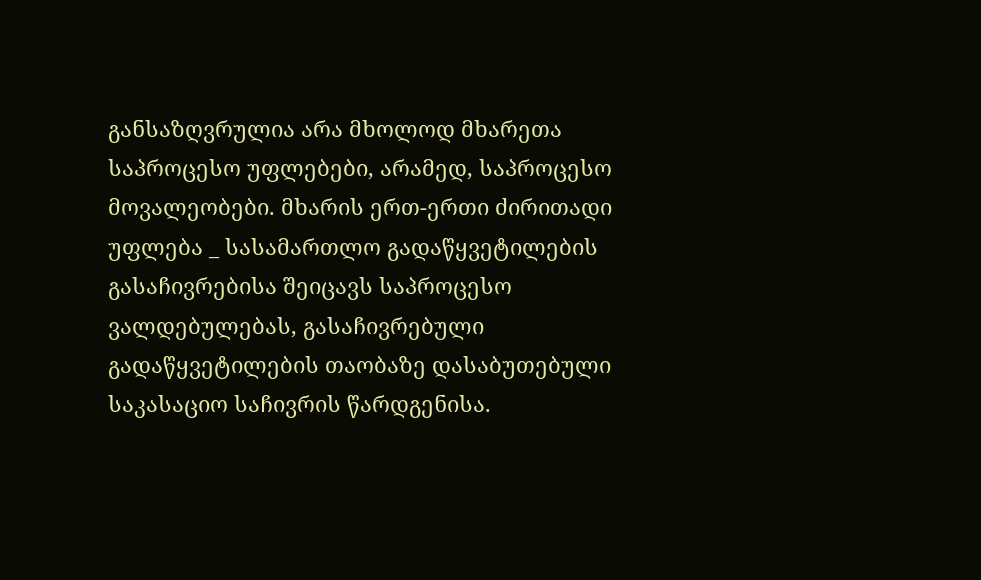განსაზღვრულია არა მხოლოდ მხარეთა საპროცესო უფლებები, არამედ, საპროცესო მოვალეობები. მხარის ერთ-ერთი ძირითადი უფლება _ სასამართლო გადაწყვეტილების გასაჩივრებისა შეიცავს საპროცესო ვალდებულებას, გასაჩივრებული გადაწყვეტილების თაობაზე დასაბუთებული საკასაციო საჩივრის წარდგენისა.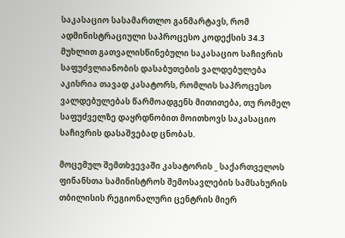საკასაციო სასამართლო განმარტავს, რომ ადმინისტრაციული საპროცესო კოდექსის 34.3 მუხლით გათვალისწინებული საკასაციო საჩივრის საფუძვლიანობის დასაბუთების ვალდებულება აკისრია თავად კასატორს, რომლის საპროცესო ვალდებულებას წარმოადგენს მითითება, თუ რომელ საფუძველზე დაყრდნობით მოითხოვს საკასაციო საჩივრის დასაშვებად ცნობას.

მოცემულ შემთხვევაში კასატორის _ საქართველოს ფინანსთა სამინისტროს შემოსავლების სამსახურის თბილისის რეგიონალური ცენტრის მიერ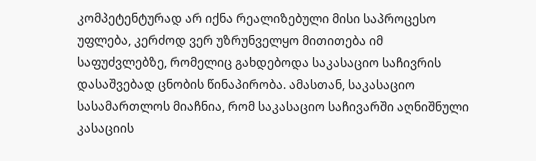კომპეტენტურად არ იქნა რეალიზებული მისი საპროცესო უფლება, კერძოდ ვერ უზრუნველყო მითითება იმ საფუძვლებზე, რომელიც გახდებოდა საკასაციო საჩივრის დასაშვებად ცნობის წინაპირობა. ამასთან, საკასაციო სასამართლოს მიაჩნია, რომ საკასაციო საჩივარში აღნიშნული კასაციის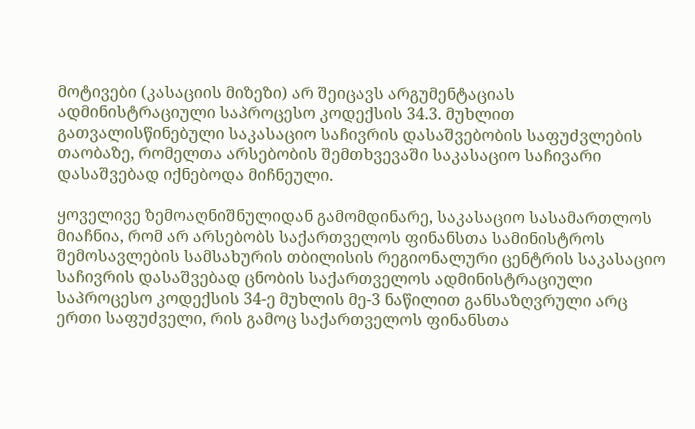მოტივები (კასაციის მიზეზი) არ შეიცავს არგუმენტაციას ადმინისტრაციული საპროცესო კოდექსის 34.3. მუხლით გათვალისწინებული საკასაციო საჩივრის დასაშვებობის საფუძვლების თაობაზე, რომელთა არსებობის შემთხვევაში საკასაციო საჩივარი დასაშვებად იქნებოდა მიჩნეული.

ყოველივე ზემოაღნიშნულიდან გამომდინარე, საკასაციო სასამართლოს მიაჩნია, რომ არ არსებობს საქართველოს ფინანსთა სამინისტროს შემოსავლების სამსახურის თბილისის რეგიონალური ცენტრის საკასაციო საჩივრის დასაშვებად ცნობის საქართველოს ადმინისტრაციული საპროცესო კოდექსის 34-ე მუხლის მე-3 ნაწილით განსაზღვრული არც ერთი საფუძველი, რის გამოც საქართველოს ფინანსთა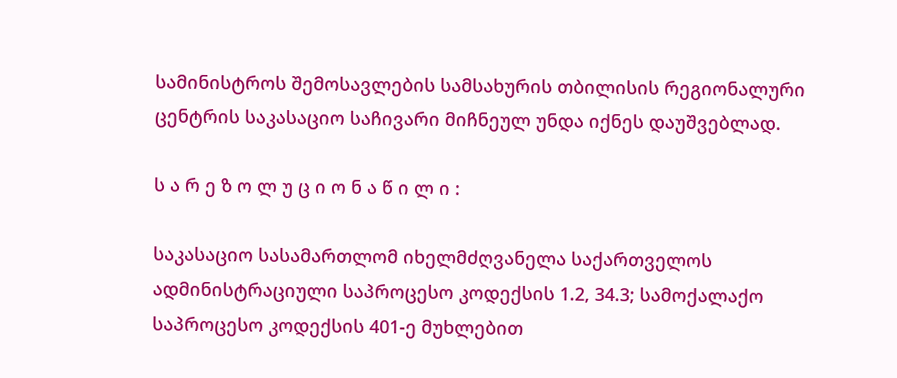სამინისტროს შემოსავლების სამსახურის თბილისის რეგიონალური ცენტრის საკასაციო საჩივარი მიჩნეულ უნდა იქნეს დაუშვებლად.

ს ა რ ე ზ ო ლ უ ც ი ო ნ ა წ ი ლ ი :

საკასაციო სასამართლომ იხელმძღვანელა საქართველოს ადმინისტრაციული საპროცესო კოდექსის 1.2, 34.3; სამოქალაქო საპროცესო კოდექსის 401-ე მუხლებით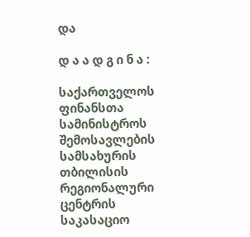და

დ ა ა დ გ ი ნ ა :

საქართველოს ფინანსთა სამინისტროს შემოსავლების სამსახურის თბილისის რეგიონალური ცენტრის საკასაციო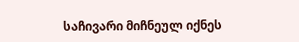საჩივარი მიჩნეულ იქნეს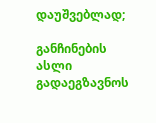დაუშვებლად;

განჩინების ასლი გადაეგზავნოს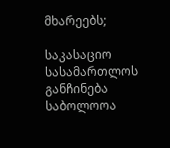მხარეებს;

საკასაციო სასამართლოს განჩინება საბოლოოა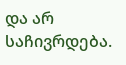და არ საჩივრდება.